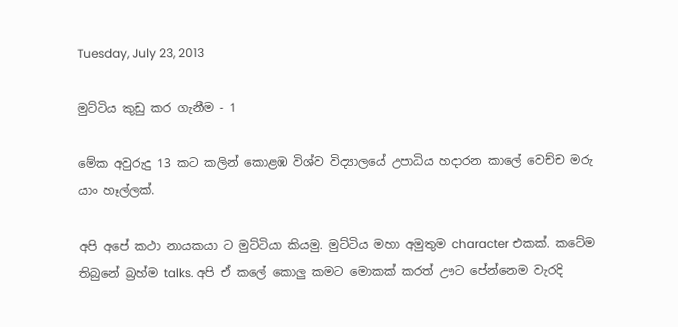Tuesday, July 23, 2013

මුට්ටිය කුඩු කර ගැනීම - 1

මේක අවුරුදු 13 කට කලින් කොළඹ විශ්ව විද්‍යාලයේ උපාධිය හදාරන කාලේ වෙච්ච මරු යාං හෑල්ලක්.

අපි අපේ කථා නායකයා ට මුට්ටියා කියමු. මුට්ටිය මහා අමුතුම character එකක්. කටේම තිබුනේ බ්‍රහ්ම talks. අපි ඒ කලේ කොලු කමට මොකක් කරත් ඌට පේන්නෙම වැරදි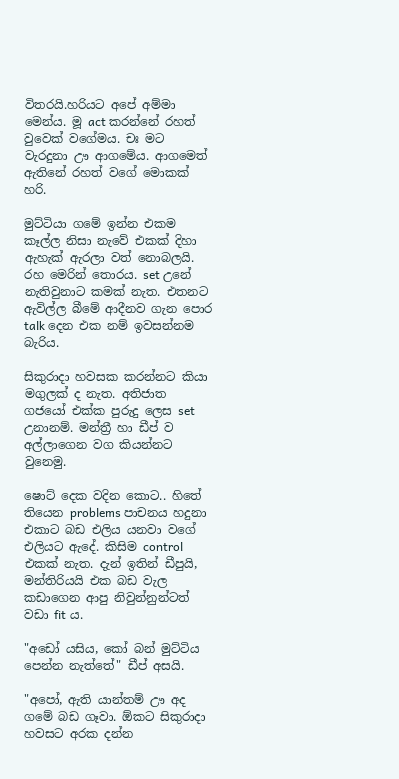විතරයි.හරියට අපේ අම්මා මෙන්ය. මූ act කරන්නේ රහත් වුවෙක් වගේමය. චඃ මට වැරදුනා ඌ ආගමේය. ආගමෙත් ඇතිනේ රහත් වගේ මොකක් හරි.

මුට්ටියා ගමේ ඉන්න එකම කෑල්ල නිසා නැවේ එකක් දිහා ඇහැක් ඇරලා වත් නොබලයි.  රහ මෙරින් තොරය. set උනේ නැතිවුනාට කමක් නැත. එතනට ඇවිල්ල බීමේ ආදීනව ගැන පොර talk දෙන එක නම් ඉවසන්නම බැරිය.

සිකුරාදා හවසක කරන්නට කියා මගුලක් ද නැත. අතිජාත ගජයෝ එක්ක පුරුදු ලෙස set උනානම්. මන්ත්‍රී හා ඩීප් ව අල්ලාගෙන වග කියන්නට වුනෙමු.

ෂොට් දෙක වදින කොට.. හිතේ තියෙන problems පාචනය හදුනා එකාට බඩ එලිය යනවා වගේ එලියට ඇදේ. කිසිම control එකක් නැත. දැන් ඉතින් ඩීපුයි, මන්තිරියයි එක බඩ වැල කඩාගෙන ආපු නිවුන්නුන්ටත් වඩා fit ය.

"අඩෝ යසිය, කෝ බන් මුට්ටිය පෙන්න නැත්තේ" ඩීප් අසයි.

"අපෝ, ඇති යාන්තම් ඌ අද ගමේ බඩ ගෑවා. ඕකට සිකුරාදා හවසට අරක දන්න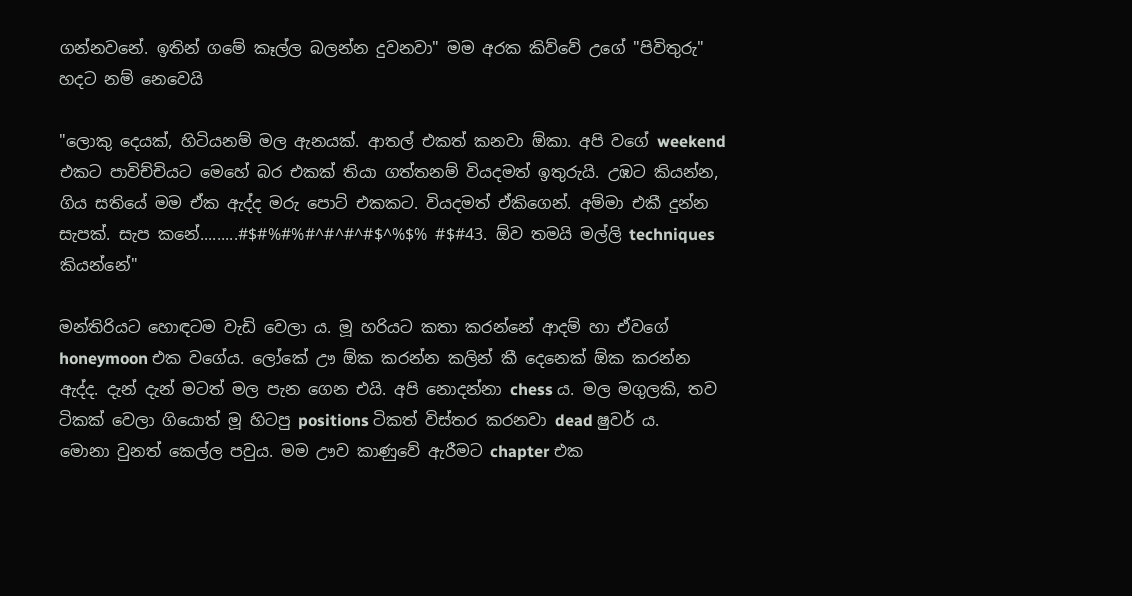ගන්නවනේ. ඉතින් ගමේ කෑල්ල බලන්න දුවනවා" මම අරක කිව්වේ උගේ "පිවිතුරු" හදට නම් නෙවෙයි

"ලොකු දෙයක්, හිටියනම් මල ඇනයක්. ආතල් එකත් කනවා ඕකා. අපි වගේ weekend එකට පාවිච්චියට මෙහේ බර එකක් තියා ගත්තනම් වියදමත් ඉතුරුයි. උඹට කියන්න, ගිය සතියේ මම ඒක ඇද්ද මරු පොට් එකකට. වියදමත් ඒකිගෙන්. අම්මා එකී දුන්න සැපක්. සැප කනේ.........#$#%#%#^#^#^#$^%$% #$#43. ඕව තමයි මල්ලි techniques කියන්නේ"

මන්තිරියට හොඳටම වැඩි වෙලා ය. මූ හරියට කතා කරන්නේ ආදම් හා ඒවගේ honeymoon එක වගේය. ලෝකේ ඌ ඕක කරන්න කලින් කී දෙනෙක් ඕක කරන්න ඇද්ද. දැන් දැන් මටත් මල පැන ගෙන එයි. අපි නොදන්නා chess ය. මල මගුලකි, තව ටිකක් වෙලා ගියොත් මූ හිටපු positions ටිකත් විස්තර කරනවා dead ෂුවර් ය.  මොනා වුනත් කෙල්ල පවුය. මම ඌව කාණුවේ ඇරීමට chapter එක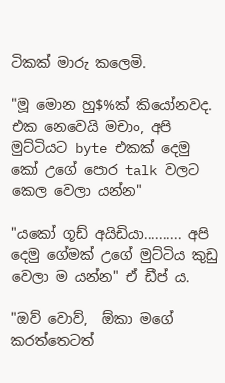ටිකක් මාරු කලෙමි.

"මූ මොන හු$%ක් කියෝනවද. එක නෙවෙයි මචාං, අපි මුට්ටියට byte එකක් දෙමු කෝ උගේ පොර talk වලට කෙල වෙලා යන්න"

"යකෝ ගූඩ් අයිඩියා.......... අපි දෙමු ගේමක් උගේ මුට්ටිය කුඩු වෙලා ම යන්න" ඒ ඩීප් ය.

"ඔව් වොව්,  ඕකා මගේ කරත්තෙටත්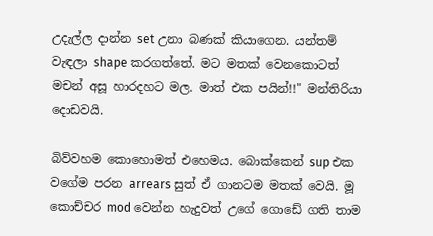උදැල්ල දාන්න set උනා බණක් කියාගෙන. යන්තම් වැඳලා shape කරගත්තේ. මට මතක් වෙනකොටත් මචන් අසූ හාරදහට මල. මාත් එක පයින්!!" මන්තිරියා දොඩවයි.

බිව්වහම කොහොමත් එහෙමය. බොක්කෙන් sup එක වගේම පරන arrears සුත් ඒ ගානටම මතක් වෙයි. මූ කොච්චර mod වෙන්න හැදුවත් උගේ ගොඩේ ගති තාම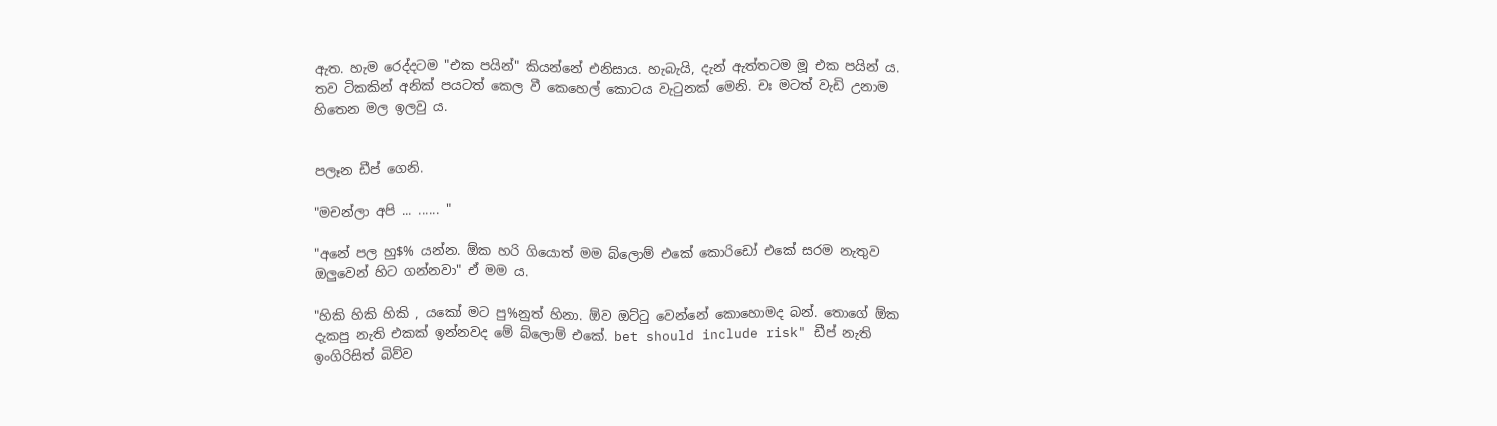ඇත. හැම රෙද්දටම "එක පයින්" කියන්නේ එනිසාය. හැබැයි, දැන් ඇත්තටම මූ එක පයින් ය. තව ටිකකින් අනික් පයටත් කෙල වී කෙහෙල් කොටය වැටුනක් මෙනි. චඃ මටත් වැඩි උනාම හිතෙන මල ඉලවු ය.


පලෑන ඩීප් ගෙනි.

"මචන්ලා අපි ... ...... "

"අනේ පල හු$% යන්න. ඕක හරි ගියොත් මම බ්ලොම් එකේ කොරිඩෝ එකේ සරම නැතුව ඔලුවෙන් හිට ගන්නවා" ඒ මම ය.

"හිකි හිකි හිකි , යකෝ මට පු%නුත් හිනා. ඕව ඔට්ටු වෙන්නේ කොහොමද බන්. තොගේ ඕක දැකපු නැති එකක් ඉන්නවද මේ බ්ලොම් එකේ. bet should include risk" ඩීප් නැති ඉංගිරිසිත් බිව්ව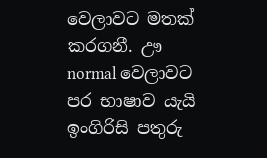වෙලාවට මතක් කරගනී. ඌ normal වෙලාවට පර භාෂාව යැයි ඉංගිරිසි පතුරු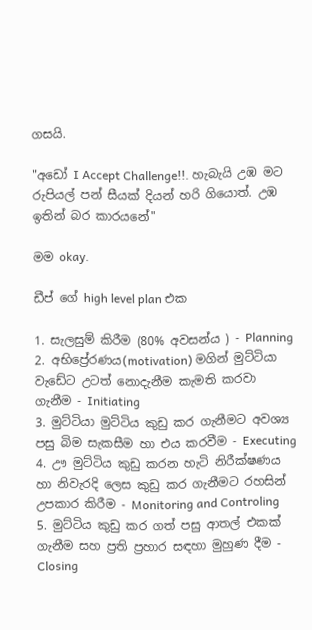ගසයි.

"අඩෝ I Accept Challenge!!. හැබැයි උඹ මට රුපියල් පන් සීයක් දියන් හරි ගියොත්. උඹ ඉතින් බර කාරයනේ"

මම okay.

ඩීප් ගේ high level plan එක

1. සැලසුම් කිරීම (80% අවසන්ය ) - Planning
2. අභිප්‍රේරණය(motivation) මගින් මුට්ටියා වැඩේට උටත් නොදැනීම කැමති කරවා ගැනීම - Initiating
3. මුට්ටියා මුට්ටිය කුඩු කර ගැනීමට අවශ්‍ය පසු බිම සැකසීම හා එය කරවීම - Executing
4. ඌ මුට්ටිය කුඩු කරන හැටි නිරීක්ෂණය හා නිවැරදි ලෙස කුඩු කර ගැනීමට රහසින් උපකාර කිරීම - Monitoring and Controling
5. මුට්ටිය කුඩු කර ගත් පසු ආතල් එකක් ගැනීම සහ ප්‍රති ප්‍රහාර සඳහා මුහුණ දීම - Closing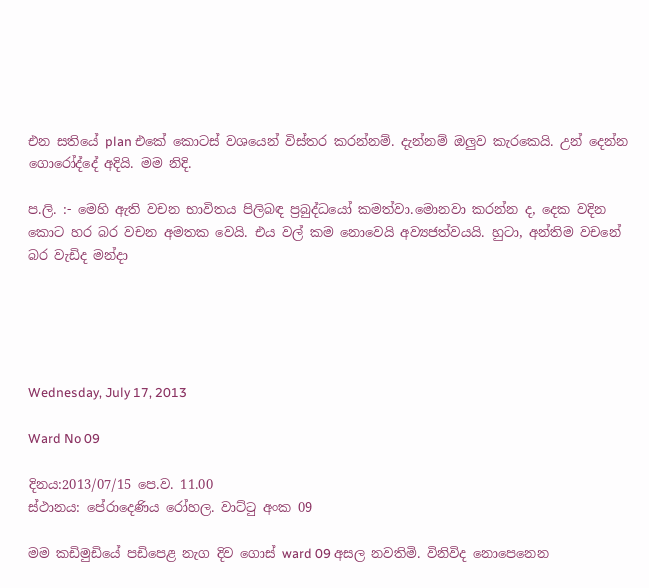එන සතියේ plan එකේ කොටස් වශයෙන් විස්තර කරන්නම්. දැන්නම් ඔලුව කැරකෙයි. උන් දෙන්න ගොරෝද්දේ අදියි. මම නිදි.

ප.ලි. :- මෙහි ඇති වචන භාවිතය පිලිබඳ ප්‍රබුද්ධයෝ කමත්වා.මොනවා කරන්න ද, දෙක වදින කොට හර බර වචන අමතක වෙයි. එය වල් කම නොවෙයි අව්‍යජත්වයයි. හුටා, අන්තිම වචනේ බර වැඩිද මන්දා





Wednesday, July 17, 2013

Ward No 09

දිනය:2013/07/15 පෙ.ව. 11.00
ස්ථානය: පේරාදෙණිය රෝහල. වාට්ටු අංක 09

මම කඩිමුඩියේ පඩිපෙළ නැග දිව ගොස් ward 09 අසල නවතිමි. විනිවිද නොපෙනෙන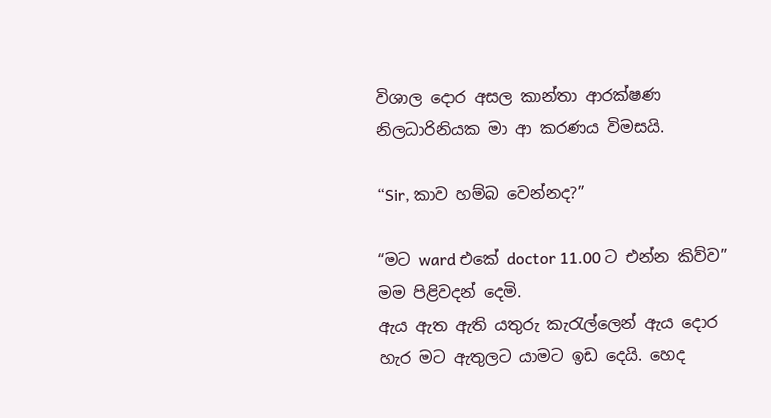විශාල දොර අසල කාන්තා ආරක්ෂණ නිලධාරිනියක මා ආ කරණය විමසයි.

“Sir, කාව හම්බ වෙන්නද?”

“මට ward එකේ doctor 11.00 ට එන්න කිව්ව” මම පිළිවදන් දෙමි.
ඇය ඇත ඇති යතුරු කැරැල්ලෙන් ඇය දොර හැර මට ඇතුලට යාමට ඉඩ දෙයි. හෙද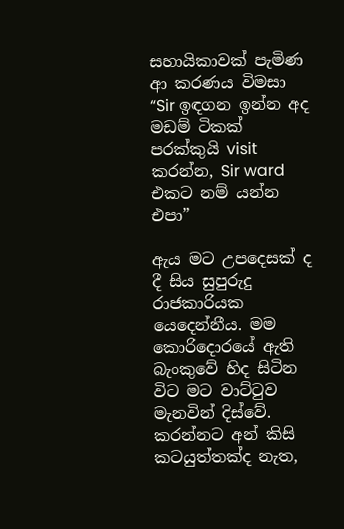සහායිකාවක් පැමිණ ආ කරණය විමසා
“Sir ඉඳගන ඉන්න අද මඩම් ටිකක් පරක්කුයි visit කරන්න, Sir ward එකට නම් යන්න එපා”

ඇය මට උපදෙසක් ද දී සිය සුපුරුදු රාජකාරියක යෙදෙන්නීය. මම කොරිදොරයේ ඇති බැංකුවේ හිද සිටින විට මට වාට්ටුව මැනවින් දිස්වේ. කරන්නට අන් කිසි කටයුත්තක්ද නැත,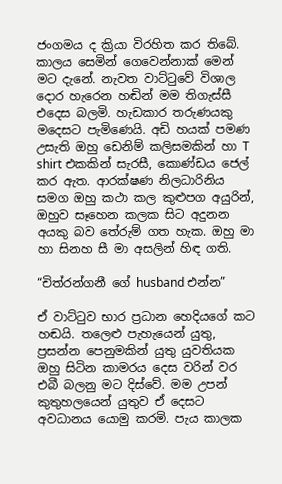ජංගමය ද ක්‍රියා විරහිත කර තිබේ.
කාලය සෙමින් ගෙවෙන්නාක් මෙන් මට දැනේ. නැවත වාට්ටුවේ විශාල දොර හැරෙන හඬින් මම තිගැස්සී එදෙස බලමි. හැඩකාර තරුණයකු මදෙසට පැමිණෙයි. අඩි හයක් පමණ උසැති ඔහු ඩෙනිම් කලිසමකින් හා T shirt එකකින් සැරසී, කොණ්ඩය ජෙල් කර ඇත. ආරක්ෂණ නිලධාරිනිය සමග ඔහු කථා කල කුළුපග අයුරින්, ඔහුව සෑහෙන කලක සිට අදුනන අයකු බව තේරුම් ගත හැක. ඔහු මා හා සිනහ සී මා අසලින් හිඳ ගති.

“චිත්රන්ගනී ගේ husband එන්න”

ඒ වාට්ටුව භාර ප්‍රධාන හෙදියගේ කට හඬයි. තලෙළු පැහැයෙන් යුතු, ප්‍රසන්න පෙනුමකින් යුතු යුවතියක ඔහු සිටින කාමරය දෙස වරින් වර එබී බලනු මට දිස්වේ. මම උපන් කුතුහලයෙන් යුතුව ඒ දෙසට අවධානය යොමු කරමි. පැය කාලක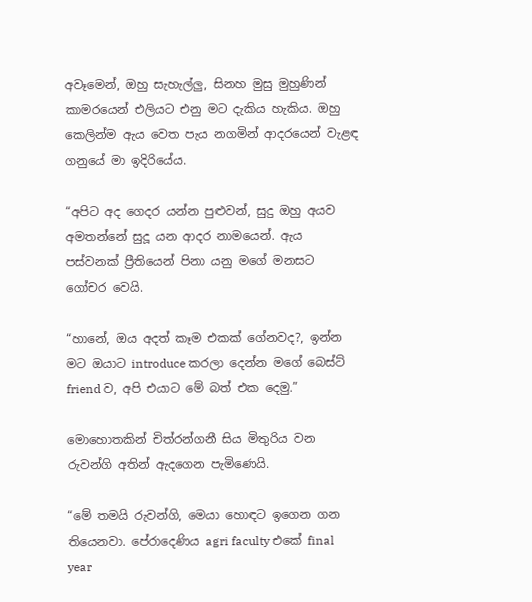අවෑමෙන්, ඔහු සැහැල්ලු, සිනහ මුසු මුහුණින් කාමරයෙන් එලියට එනු මට දැකිය හැකිය. ඔහු කෙලින්ම ඇය වෙත පැය නගමින් ආදරයෙන් වැළඳ ගනුයේ මා ඉදිරියේය.

“අපිට අද ගෙදර යන්න පුළුවන්, සුදු ඔහු අයව අමතන්නේ සුදූ යන ආදර නාමයෙන්. ඇය පස්වනක් ප්‍රීතියෙන් පිනා යනු මගේ මනසට ගෝචර වෙයි.

“හානේ, ඔය අදත් කෑම එකක් ගේනවද?, ඉන්න මට ඔයාට introduce කරලා දෙන්න මගේ බෙස්ට් friend ව, අපි එයාට මේ බත් එක දෙමු.”

මොහොතකින් චිත්රන්ගනී සිය මිතුරිය වන රුවන්ගි අතින් ඇදගෙන පැමිණෙයි.

“මේ තමයි රුවන්ගි, මෙයා හොඳට ඉගෙන ගන තියෙනවා. පේරාදෙණිය agri faculty එකේ final year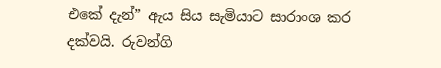එකේ දැන්” ඇය සිය සැමියාට සාරාංශ කර දක්වයි. රුවන්ගි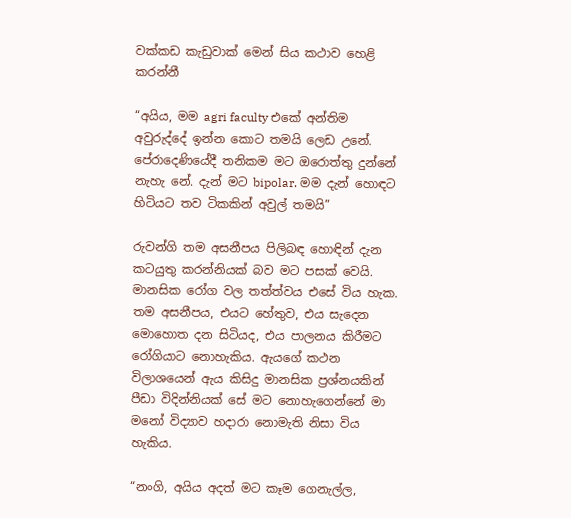වක්කඩ කැඩුවාක් මෙන් සිය කථාව හෙළි කරන්නී

“අයිය, මම agri faculty එකේ අන්තිම අවුරුද්දේ ඉන්න කොට තමයි ලෙඩ උනේ. පේරාදෙණියේදී තනිකම මට ඔරොත්තු දුන්නේ නැහැ නේ. දැන් මට bipolar. මම දැන් හොඳට හිටියට තව ටිකකින් අවුල් තමයි”

රුවන්ගි තම අසනීපය පිලිබඳ හොඳින් දැන කටයුතු කරන්නියක් බව මට පසක් වෙයි. මානසික රෝග වල තත්ත්වය එසේ විය හැක. තම අසනීපය, එයට හේතුව, එය සැදෙන මොහොත දන සිටියද, එය පාලනය කිරීමට රෝගියාට නොහැකිය. ඇයගේ කථන විලාශයෙන් ඇය කිසිදු මානසික ප්‍රශ්නයකින් පීඩා විදින්නියක් සේ මට නොහැගෙන්නේ මා මනෝ විද්‍යාව හදාරා නොමැති නිසා විය හැකිය.

“නංගි, අයිය අදත් මට කෑම ගෙනැල්ල,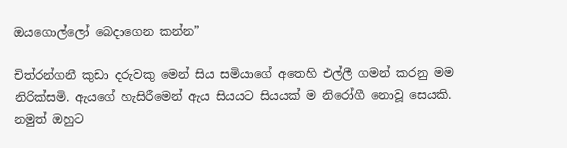ඔයගොල්ලෝ බෙදාගෙන කන්න”

චිත්රන්ගනී කුඩා දරුවකු මෙන් සිය සමියාගේ අතෙහි එල්ලී ගමන් කරනු මම නිරික්සමි. ඇයගේ හැසිරීමෙන් ඇය සියයට සියයක් ම නිරෝගී නොවූ සෙයකි. නමුත් ඔහුට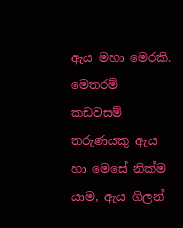ඇය මහා මෙරකි. මෙතරම් කඩවසම් තරුණයකු ඇය හා මෙසේ නික්ම යාම, ඇය ගිලන්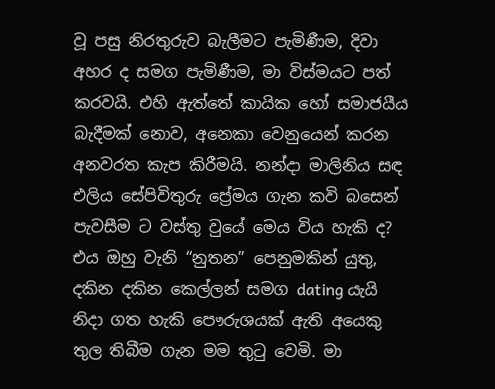වූ පසු නිරතුරුව බැලීමට පැමිණීම, දිවා අහර ද සමග පැමිණීම, මා විස්මයට පත් කරවයි. එහි ඇත්තේ කායික හෝ සමාජයීය බැදීමක් නොව, අනෙකා වෙනුයෙන් කරන අනවරත කැප කිරීමයි. නන්දා මාලිනිය සඳ එලිය සේපිවිතුරු ප්‍රේමය ගැන කවි බසෙන් පැවසීම ට වස්තු වුයේ මෙය විය හැකි ද? එය ඔහු වැනි “නුතන” පෙනුමකින් යුතු, දකින දකින කෙල්ලන් සමග dating යැයි නිදා ගත හැකි පෞරුශයක් ඇති අයෙකු තුල තිබීම ගැන මම තුටු වෙමි. මා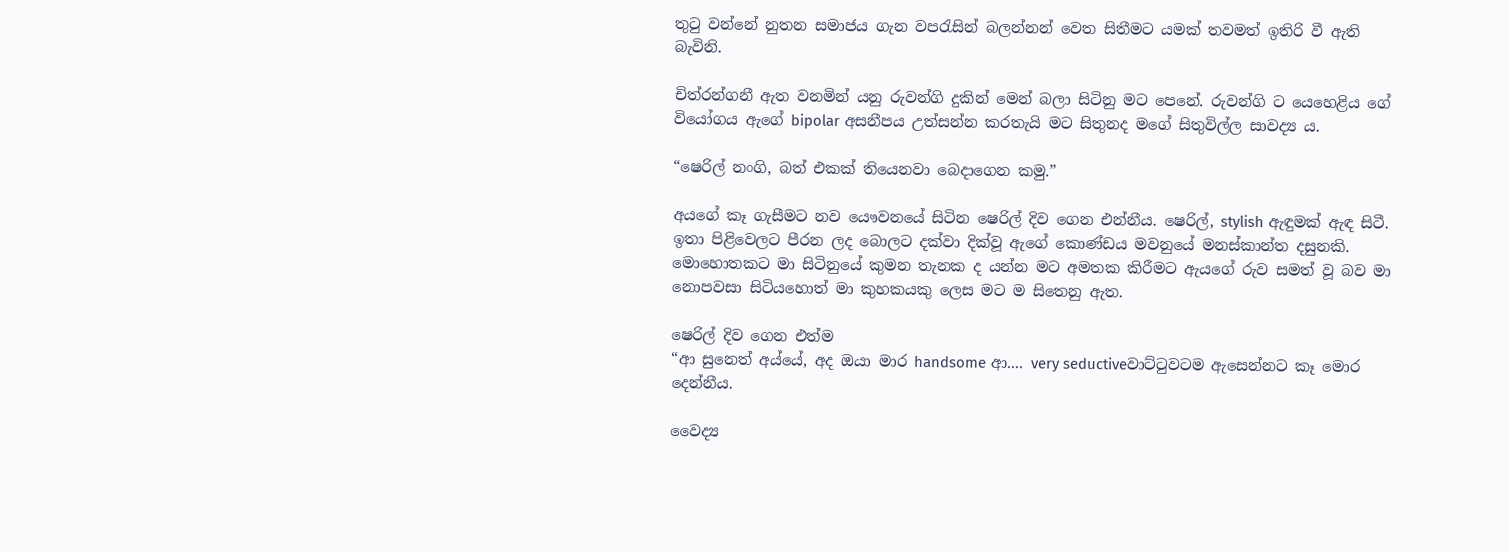තුටු වන්නේ නුතන සමාජය ගැන වපරැසින් බලන්නන් වෙත සිතීමට යමක් තවමත් ඉතිරි වී ඇති බැවිනි.

චිත්රන්ගනී ඇත වනමින් යනු රුවන්ගි දුකින් මෙන් බලා සිටිනු මට පෙනේ. රුවන්ගි ට යෙහෙළිය ගේ වියෝගය ඇගේ bipolar අසනීපය උත්සන්න කරතැයි මට සිතුනද මගේ සිතුවිල්ල සාවද්‍ය ය.

“ෂෙරිල් නංගි, බත් එකක් තියෙනවා බෙදාගෙන කමු.”

අයගේ කෑ ගැසීමට නව යෞවනයේ සිටින ෂෙරිල් දිව ගෙන එන්නීය. ෂෙරිල්, stylish ඇඳුමක් ඇඳ සිටී. ඉතා පිළිවෙලට පීරන ලද බොලට දක්වා දික්වූ ඇගේ කොණ්ඩය මවනුයේ මනස්කාන්ත දසුනකි. මොහොතකට මා සිටිනුයේ කුමන තැනක ද යන්න මට අමතක කිරීමට ඇයගේ රුව සමත් වූ බව මා නොපවසා සිටියහොත් මා කුහකයකු ලෙස මට ම සිතෙනු ඇත.

ෂෙරිල් දිව ගෙන එත්ම
“ආ සුනෙත් අය්යේ, අද ඔයා මාර handsome ආ.... very seductiveවාට්ටුවටම ඇසෙන්නට කෑ මොර දෙන්නීය.

වෛද්‍ය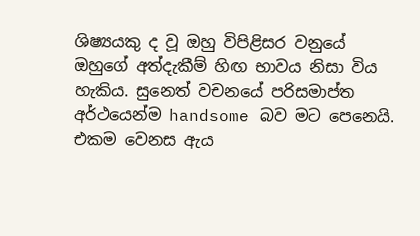ශිෂ්‍යයකු ද වූ ඔහු විපිළිසර වනුයේ ඔහුගේ අත්දැකීම් හිඟ භාවය නිසා විය හැකිය. සුනෙත් වචනයේ පරිසමාප්ත අර්ථයෙන්ම handsome බව මට පෙනෙයි. එකම වෙනස ඇය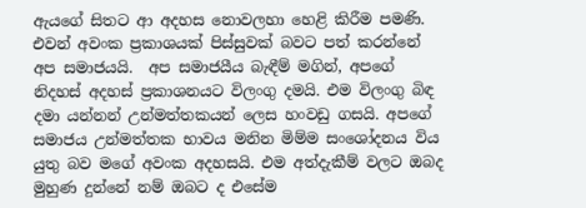ඇයගේ සිතට ආ අදහස නොවලහා හෙළි කිරීම පමණි. එවන් අවංක ප්‍රකාශයක් පිස්සුවක් බවට පත් කරන්නේ අප සමාජයයි.  අප සමාජයීය බැඳීම් මගින්, අපගේ නිදහස් අදහස් ප්‍රකාශනයට විලංගු දමයි. එම විලංගු බිඳ දමා යන්නන් උන්මත්තකයන් ලෙස හංවඩු ගසයි. අපගේ සමාජය උන්මත්තක භාවය මනින මිම්ම සංශෝදනය විය යුතු බව මගේ අවංක අදහසයි. එම අත්දැකීම් වලට ඔබද මුහුණ දුන්නේ නම් ඔබට ද එසේම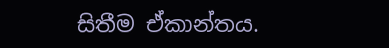සිතීම ඒකාන්තය.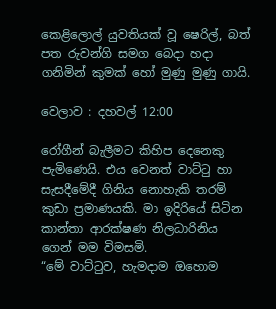කෙළිලොල් යුවතියක් වූ ෂෙරිල්, බත් පත රුවන්ගි සමග බෙදා හදා ගනිමින් කුමක් හෝ මුණු මුණු ගායි.

වෙලාව : දහවල් 12:00

රෝගීන් බැලීමට කිහිප දෙනෙකු පැමිණෙයි. එය වෙනත් වාට්ටු හා සැසදීමේදී ගිනිය නොහැකි තරම් කුඩා ප්‍රමාණයකි. මා ඉදිරියේ සිටින කාන්තා ආරක්ෂණ නිලධාරිනිය ගෙන් මම විමසමි.
“මේ වාට්ටුව, හැමදාම ඔහොම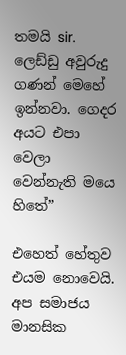තමයි sir. ලෙඩ්ඩු අවුරුදු ගණන් මෙහේ ඉන්නවා. ගෙදර අයට එපා වෙලා වෙන්නැති මයෙ හිතේ”

එහෙත් හේතුව එයම නොවෙයි. අප සමාජය මානසික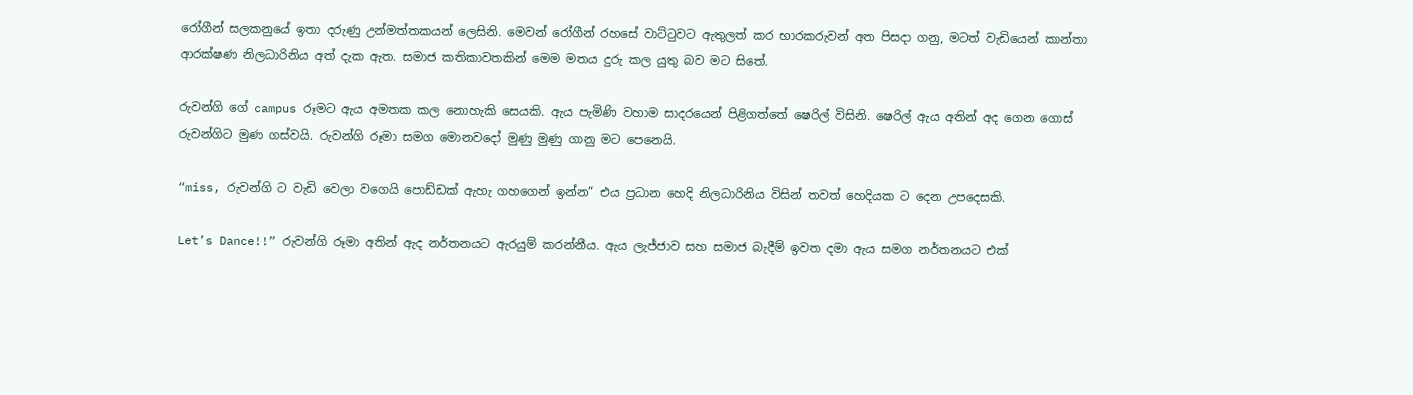රෝගීන් සලකනුයේ ඉතා දරුණු උන්මත්තකයන් ලෙසිනි. මෙවන් රෝගීන් රහසේ වාට්ටුවට ඇතුලත් කර භාරකරුවන් අත පිසදා ගනු, මටත් වැඩියෙන් කාන්තා ආරක්ෂණ නිලධාරිනිය අත් දැක ඇත. සමාජ කතිකාවතකින් මෙම මතය දුරු කල යුතු බව මට සිතේ.

රුවන්ගි ගේ campus රූමට ඇය අමතක කල නොහැකි සෙයකි. ඇය පැමිණි වහාම සාදරයෙන් පිළිගත්තේ ෂෙරිල් විසිනි. ෂෙරිල් ඇය අතින් අද ගෙන ගොස් රුවන්ගිට මුණ ගස්වයි. රුවන්ගි රූමා සමග මොනවදෝ මුණු මුණු ගානු මට පෙනෙයි.

“miss, රුවන්ගි ට වැඩි වෙලා වගෙයි පොඩ්ඩක් ඇහැ ගහගෙන් ඉන්න” එය ප්‍රධාන හෙදි නිලධාරිනිය විසින් තවත් හෙදියක ට දෙන උපදෙසකි.

Let’s Dance!!” රුවන්ගි රූමා අතින් ඇද නර්තනයට ඇරයුම් කරන්නීය. ඇය ලැජ්ජාව සහ සමාජ බැදීම් ඉවත දමා ඇය සමග නර්තනයට එක්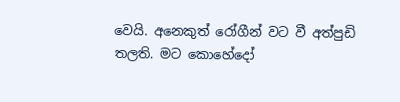වෙයි. අනෙකුත් රෝගීන් වට වී අත්පුඩි තලති. මට කොහේදෝ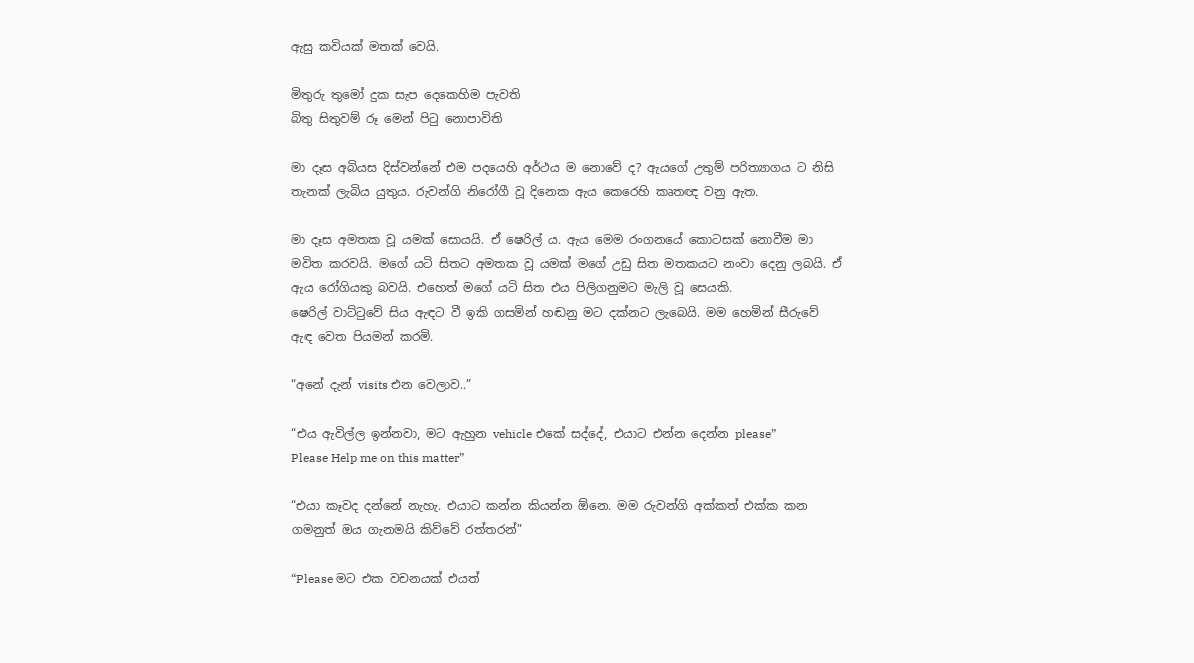ඇසු කවියක් මතක් වෙයි.

මිතුරු තුමෝ දුක සැප දෙකෙහිම පැවති
බිතු සිතුවම් රූ මෙන් පිටු නොපාවිති

මා දෑස අබියස දිස්වන්නේ එම පදයෙහි අර්ථය ම නොවේ ද? ඇයගේ උතුම් පරිත්‍යාගය ට නිසි තැනක් ලැබිය යුතුය. රුවන්ගි නිරෝගී වූ දිනෙක ඇය කෙරෙහි කෘතඥ වනු ඇත.

මා දෑස අමතක වූ යමක් සොයයි. ඒ ෂෙරිල් ය. ඇය මෙම රංගනයේ කොටසක් නොවීම මා මවිත කරවයි. මගේ යටි සිතට අමතක වූ යමක් මගේ උඩු සිත මතකයට නංවා දෙනු ලබයි. ඒ ඇය රෝගියකු බවයි. එහෙත් මගේ යටි සිත එය පිලිගනුමට මැලි වූ සෙයකි.
ෂෙරිල් වාට්ටුවේ සිය ඇඳට වී ඉකි ගසමින් හඬනු මට දක්නට ලැබෙයි. මම හෙමින් සීරුවේ ඇඳ වෙත පියමන් කරමි.

“අනේ දැන් visits එන වෙලාව..”

“එය ඇවිල්ල ඉන්නවා, මට ඇහුන vehicle එකේ සද්දේ, එයාට එන්න දෙන්න please”
Please Help me on this matter”

“එයා කෑවද දන්නේ නැහැ. එයාට කන්න කියන්න ඕනෙ. මම රුවන්ගි අක්කත් එක්ක කන ගමනුත් ඔය ගැනමයි කිව්වේ රත්තරන්”

“Please මට එක වචනයක් එයත්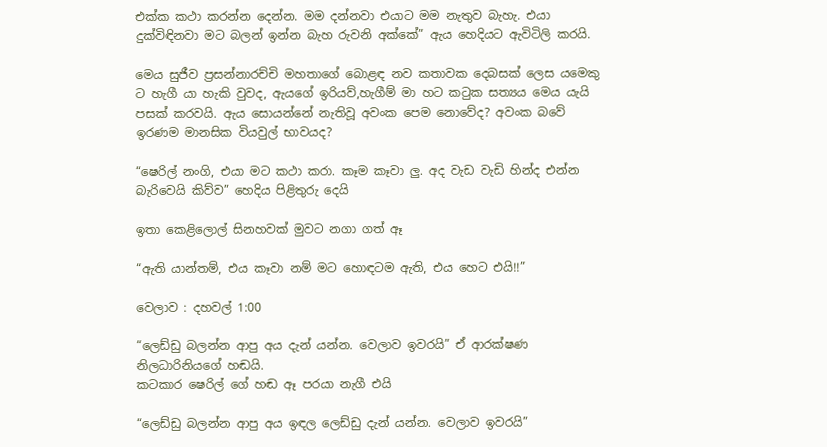එක්ක කථා කරන්න දෙන්න. මම දන්නවා එයාට මම නැතුව බැහැ. එයා දුක්විඳිනවා මට බලන් ඉන්න බැහ රුවනි අක්කේ” ඇය හෙදියට ඇවිටිලි කරයි.

මෙය සුජීව ප්‍රසන්නාරච්චි මහතාගේ බොළඳ නව කතාවක දෙබසක් ලෙස යමෙකු ට හැගී යා හැකි වුවද, ඇයගේ ඉරියව්,හැගීම් මා හට කටුක සත්‍යය මෙය යැයි පසක් කරවයි. ඇය සොයන්නේ නැතිවූ අවංක පෙම නොවේද? අවංක බවේ ඉරණම මානසික වියවුල් භාවයද?

“ෂෙරිල් නංගි, එයා මට කථා කරා. කෑම කෑවා ලු. අද වැඩ වැඩි හින්ද එන්න බැරිවෙයි කිව්ව” හෙදිය පිළිතුරු දෙයි

ඉතා කෙළිලොල් සිනහවක් මුවට නගා ගත් ඈ

“ඇති යාන්තම්, එය කෑවා නම් මට හොඳටම ඇති, එය හෙට එයි!!”

වෙලාව : දහවල් 1:00

“ලෙඩ්ඩු බලන්න ආපු අය දැන් යන්න. වෙලාව ඉවරයි” ඒ ආරක්ෂණ නිලධාරිනියගේ හඬයි.
කටකාර ෂෙරිල් ගේ හඬ ඈ පරයා නැගී එයි

“ලෙඩ්ඩු බලන්න ආපු අය ඉඳල ලෙඩ්ඩු දැන් යන්න. වෙලාව ඉවරයි”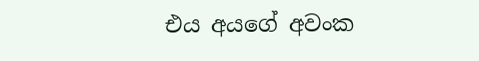එය අයගේ අවංක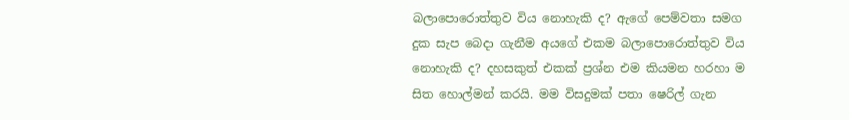බලාපොරොත්තුව විය නොහැකි ද? ඇගේ පෙම්වතා සමග දුක සැප බෙදා ගැනීම අයගේ එකම බලාපොරොත්තුව විය නොහැකි ද? දහසකුත් එකක් ප්‍රශ්න එම කියමන හරහා ම සිත හොල්මන් කරයි. මම විසදුමක් පතා ෂෙරිල් ගැන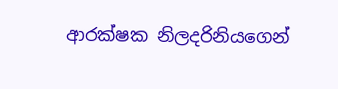ආරක්ෂක නිලදරිනියගෙන්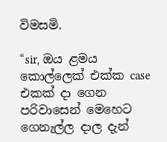විමසමි.

“sir, ඔය ළමය කොල්ලෙක් එක්ක case එකක් දා ගෙන පරිවාසෙන් මෙහෙට ගෙනැල්ල දාල දැන්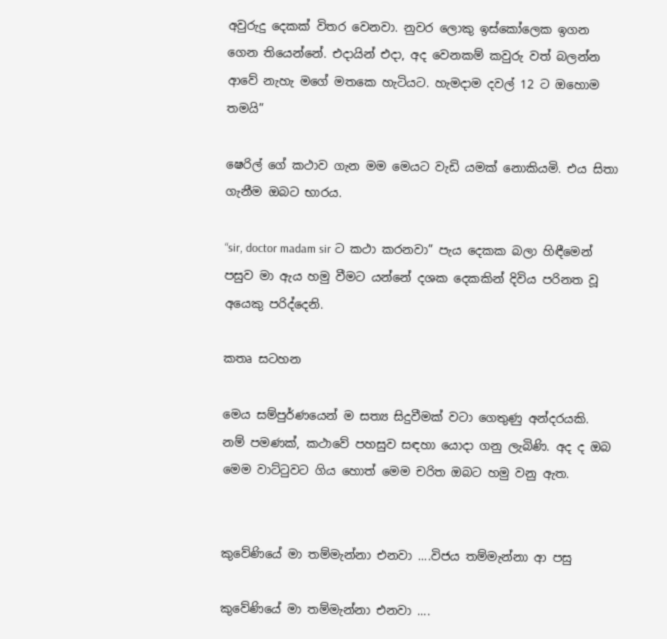අවුරුදු දෙකක් විතර වෙනවා. නුවර ලොකු ඉස්කෝලෙක ඉගන ගෙන තියෙන්නේ. එදායින් එදා, අද වෙනකම් කවුරු වත් බලන්න ආවේ නැහැ මගේ මතකෙ හැටියට. හැමදාම දවල් 12 ට ඔහොම තමයි”

ෂෙරිල් ගේ කථාව ගැන මම මෙයට වැඩි යමක් නොකියමි. එය සිතා ගැනීම ඔබට භාරය.

“sir, doctor madam sir ට කථා කරනවා” පැය දෙකක බලා හිඳීමෙන් පසුව මා ඇය හමු වීමට යන්නේ දශක දෙකකින් දිවිය පරිනත වූ අයෙකු පරිද්දෙනි.

කතෘ සටහන

මෙය සම්පුර්ණයෙන් ම සත්‍ය සිදුවීමක් වටා ගෙතුණු අන්දරයකි. නම් පමණක්, කථාවේ පහසුව සඳහා යොදා ගනු ලැබිණි. අද ද ඔබ මෙම වාට්ටුවට ගිය හොත් මෙම චරිත ඔබට හමු වනු ඇත.


කුවේණියේ මා තම්මැන්නා එනවා ....විජය තම්මැන්නා ආ පසු

කුවේණියේ මා තම්මැන්නා එනවා ....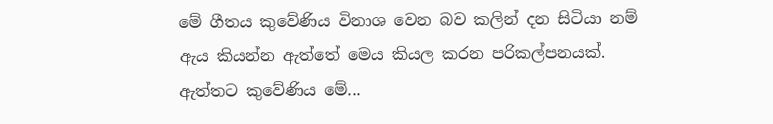මේ ගීතය කුවේණිය විනාශ වෙන බව කලින් දන සිටියා නම් ඇය කියන්න ඇත්තේ මෙය කියල කරන පරිකල්පනයක්. ඇත්තට කුවේණිය මේ...